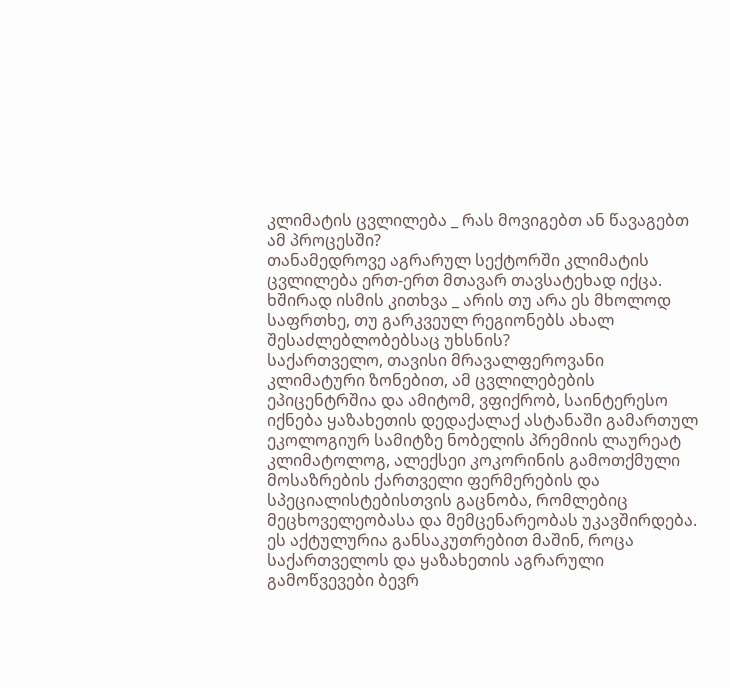კლიმატის ცვლილება _ რას მოვიგებთ ან წავაგებთ ამ პროცესში?
თანამედროვე აგრარულ სექტორში კლიმატის ცვლილება ერთ-ერთ მთავარ თავსატეხად იქცა. ხშირად ისმის კითხვა _ არის თუ არა ეს მხოლოდ საფრთხე, თუ გარკვეულ რეგიონებს ახალ შესაძლებლობებსაც უხსნის?
საქართველო, თავისი მრავალფეროვანი კლიმატური ზონებით, ამ ცვლილებების ეპიცენტრშია და ამიტომ, ვფიქრობ, საინტერესო იქნება ყაზახეთის დედაქალაქ ასტანაში გამართულ ეკოლოგიურ სამიტზე ნობელის პრემიის ლაურეატ კლიმატოლოგ, ალექსეი კოკორინის გამოთქმული მოსაზრების ქართველი ფერმერების და სპეციალისტებისთვის გაცნობა, რომლებიც მეცხოველეობასა და მემცენარეობას უკავშირდება.
ეს აქტულურია განსაკუთრებით მაშინ, როცა საქართველოს და ყაზახეთის აგრარული გამოწვევები ბევრ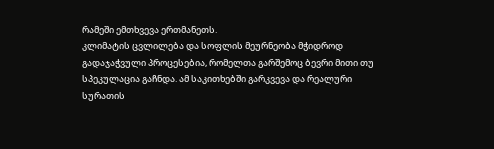რამეში ემთხვევა ერთმანეთს.
კლიმატის ცვლილება და სოფლის მეურნეობა მჭიდროდ გადაჯაჭვული პროცესებია, რომელთა გარშემოც ბევრი მითი თუ სპეკულაცია გაჩნდა. ამ საკითხებში გარკვევა და რეალური სურათის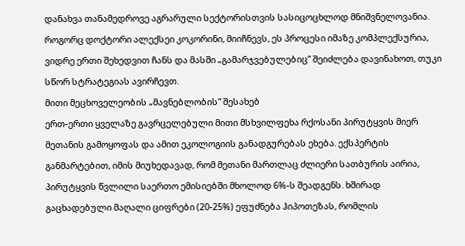დანახვა თანამედროვე აგრარული სექტორისთვის სასიცოცხლოდ მნიშვნელოვანია.
როგორც დოქტორი ალექსეი კოკორინი, მიიჩნევს, ეს პროცესი იმაზე კომპლექსურია, ვიდრე ერთი შეხედვით ჩანს და მასში „გამარჯვებულებიც“ შეიძლება დავინახოთ, თუკი სწორ სტრატეგიას ავირჩევთ.
მითი მეცხოველეობის „მავნებლობის“ შესახებ
ერთ-ერთი ყველაზე გავრცელებული მითი მსხვილფეხა რქოსანი პირუტყვის მიერ მეთანის გამოყოფას და ამით ეკოლოგიის განადგურებას ეხება. ექსპერტის განმარტებით, იმის მიუხედავად, რომ მეთანი მართლაც ძლიერი სათბურის აირია, პირუტყვის წვლილი საერთო ემისიებში მხოლოდ 6%-ს შეადგენს. ხშირად გაცხადებული მაღალი ციფრები (20-25%) ეფუძნება ჰიპოთეზას, რომლის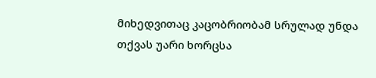მიხედვითაც კაცობრიობამ სრულად უნდა თქვას უარი ხორცსა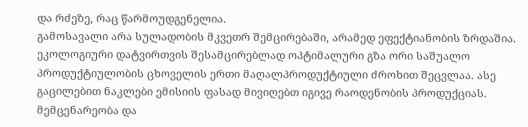და რძეზე, რაც წარმოუდგენელია.
გამოსავალი არა სულადობის მკვეთრ შემცირებაში, არამედ ეფექტიანობის ზრდაშია. ეკოლოგიური დატვირთვის შესამცირებლად ოპტიმალური გზა ორი საშუალო პროდუქტიულობის ცხოველის ერთი მაღალპროდუქტიული ძროხით შეცვლაა. ასე გაცილებით ნაკლები ემისიის ფასად მივიღებთ იგივე რაოდენობის პროდუქციას.
მემცენარეობა და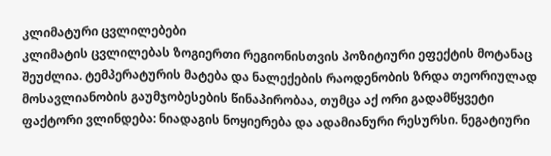კლიმატური ცვლილებები
კლიმატის ცვლილებას ზოგიერთი რეგიონისთვის პოზიტიური ეფექტის მოტანაც შეუძლია. ტემპერატურის მატება და ნალექების რაოდენობის ზრდა თეორიულად მოსავლიანობის გაუმჯობესების წინაპირობაა, თუმცა აქ ორი გადამწყვეტი ფაქტორი ვლინდება: ნიადაგის ნოყიერება და ადამიანური რესურსი. ნეგატიური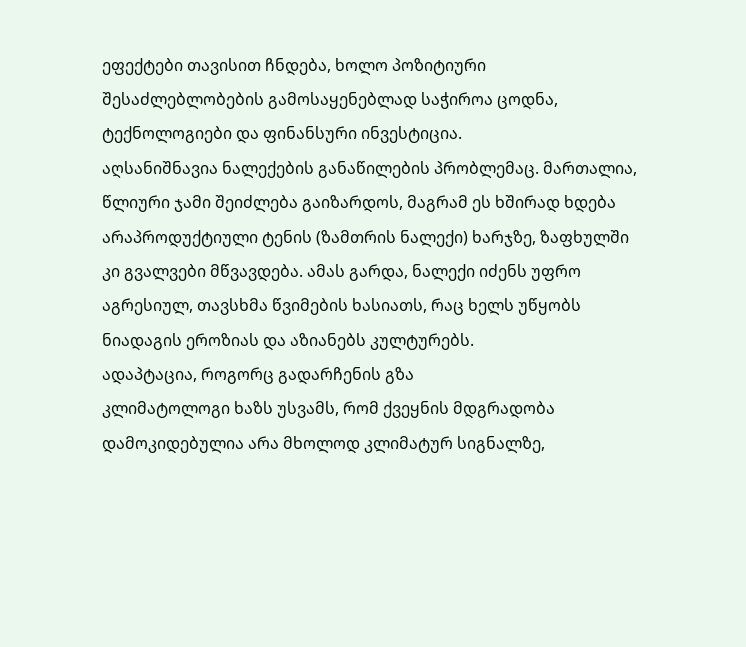ეფექტები თავისით ჩნდება, ხოლო პოზიტიური შესაძლებლობების გამოსაყენებლად საჭიროა ცოდნა, ტექნოლოგიები და ფინანსური ინვესტიცია.
აღსანიშნავია ნალექების განაწილების პრობლემაც. მართალია, წლიური ჯამი შეიძლება გაიზარდოს, მაგრამ ეს ხშირად ხდება არაპროდუქტიული ტენის (ზამთრის ნალექი) ხარჯზე, ზაფხულში კი გვალვები მწვავდება. ამას გარდა, ნალექი იძენს უფრო აგრესიულ, თავსხმა წვიმების ხასიათს, რაც ხელს უწყობს ნიადაგის ეროზიას და აზიანებს კულტურებს.
ადაპტაცია, როგორც გადარჩენის გზა
კლიმატოლოგი ხაზს უსვამს, რომ ქვეყნის მდგრადობა დამოკიდებულია არა მხოლოდ კლიმატურ სიგნალზე,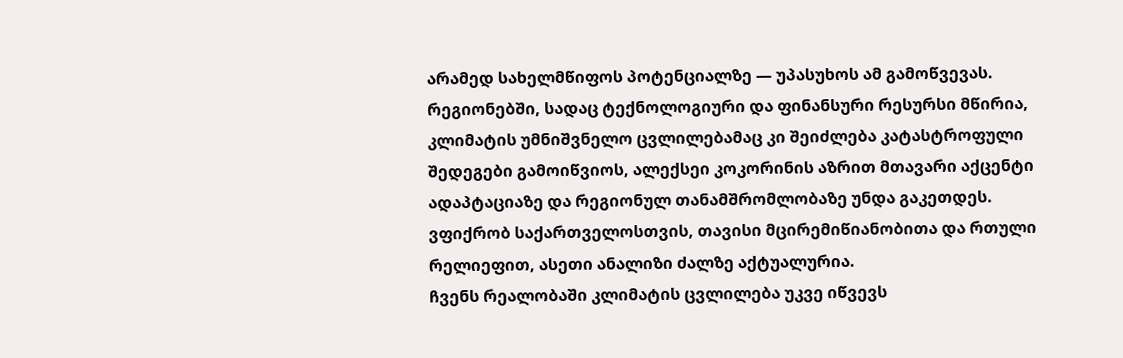არამედ სახელმწიფოს პოტენციალზე — უპასუხოს ამ გამოწვევას.
რეგიონებში, სადაც ტექნოლოგიური და ფინანსური რესურსი მწირია, კლიმატის უმნიშვნელო ცვლილებამაც კი შეიძლება კატასტროფული შედეგები გამოიწვიოს, ალექსეი კოკორინის აზრით მთავარი აქცენტი ადაპტაციაზე და რეგიონულ თანამშრომლობაზე უნდა გაკეთდეს.
ვფიქრობ საქართველოსთვის, თავისი მცირემიწიანობითა და რთული რელიეფით, ასეთი ანალიზი ძალზე აქტუალურია.
ჩვენს რეალობაში კლიმატის ცვლილება უკვე იწვევს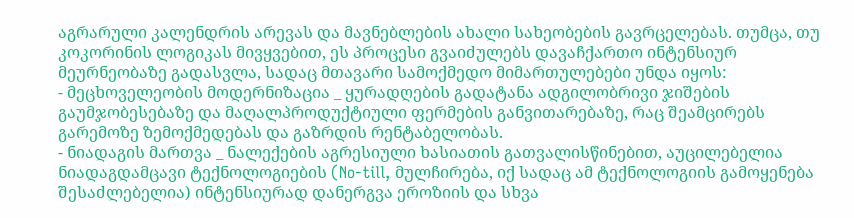აგრარული კალენდრის არევას და მავნებლების ახალი სახეობების გავრცელებას. თუმცა, თუ კოკორინის ლოგიკას მივყვებით, ეს პროცესი გვაიძულებს დავაჩქართო ინტენსიურ მეურნეობაზე გადასვლა, სადაც მთავარი სამოქმედო მიმართულებები უნდა იყოს:
- მეცხოველეობის მოდერნიზაცია _ ყურადღების გადატანა ადგილობრივი ჯიშების გაუმჯობესებაზე და მაღალპროდუქტიული ფერმების განვითარებაზე, რაც შეამცირებს გარემოზე ზემოქმედებას და გაზრდის რენტაბელობას.
- ნიადაგის მართვა _ ნალექების აგრესიული ხასიათის გათვალისწინებით, აუცილებელია ნიადაგდამცავი ტექნოლოგიების (No-till, მულჩირება, იქ სადაც ამ ტექნოლოგიის გამოყენება შესაძლებელია) ინტენსიურად დანერგვა ეროზიის და სხვა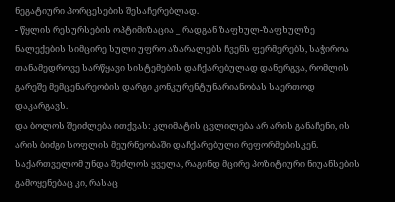ნეგატიური პორცესების შესაჩერებლად.
- წყლის რესურსების ოპტიმიზაცია _ რადგან ზაფხულ-ზაფხულზე ნალექების სიმცირე სული უფრო აზარალებს ჩვენს ფერმერებს, საჭიროა თანამედროვე სარწყავი სისტემების დაჩქარებულად დანერგვა, რომლის გარეშე მემცენარეობის დარგი კონკურენტუნარიანობას საერთოდ დაკარგავს.
და ბოლოს შეიძლება ითქვას: კლიმატის ცვლილება არ არის განაჩენი, ის არის ბიძგი სოფლის მეურნეობაში დაჩქარებული რეფორმებისკენ. საქართველომ უნდა შეძლოს ყველა, რაგინდ მცირე პოზიტიური ნიუანსების გამოყენებაც კი, რასაც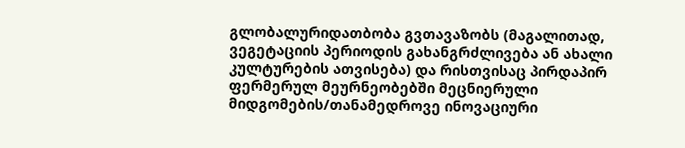გლობალურიდათბობა გვთავაზობს (მაგალითად, ვეგეტაციის პერიოდის გახანგრძლივება ან ახალი კულტურების ათვისება) და რისთვისაც პირდაპირ ფერმერულ მეურნეობებში მეცნიერული მიდგომების/თანამედროვე ინოვაციური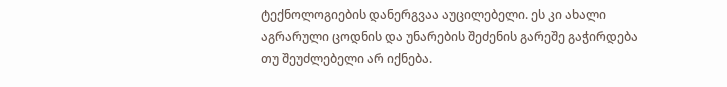ტექნოლოგიების დანერგვაა აუცილებელი. ეს კი ახალი აგრარული ცოდნის და უნარების შეძენის გარეშე გაჭირდება თუ შეუძლებელი არ იქნება.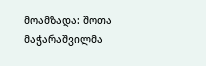მოამზადა: შოთა მაჭარაშვილმა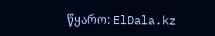წყარო: ElDala.kz